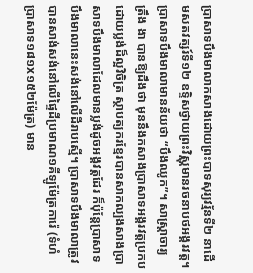ប្រាសាទបឹងមាលាកសាងដោយព្រះបាទសុរ្យវរ្ម័នទី២ នាដើមសតវត្សរ៍ទី១២ ឧទ្ទិសថ្វាយព្រះវិស្ណុមានរចនាបថអង្គរវត្ត។ ប្រាសាទបឹងមាលាមានន័យថា “បឹងឈូក”។ សាស្ត្រាចារ្យ ត្រឹង ងា បានឱ្យដឹងថា មុននឹងកសាងប្រាសាទអង្គរវត្តប្រកប ដោយប្លង់ដ៏ល្អវិចិត្រ ស្ថាបត្យករខ្មែរបានសាកល្បងសាងប្រាសាទបឹងមាលាដែលមានប្លង់ដូចអង្គវត្តដែរ ក៏ប៉ុន្តែប្រាសាទបឹងមាលានេះសង់នៅលើដីរាបស្មើ។ ប្រាសាទបឹងមាលាត្រូវបានសាង់សង់នៅលើផ្ទៃដីប្រមាណ១គីឡូម៉ែត្រការ៉េ (ទំហំប្រាសាទ១៨១x១៥២ម៉ែត្រ) មាន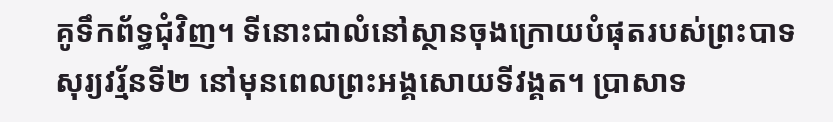គូទឹកព័ទ្ធជុំវិញ។ ទីនោះជាលំនៅស្ថានចុងក្រោយបំផុតរបស់ព្រះបាទសុរ្យវរ្ម័នទី២ នៅមុនពេលព្រះអង្គសោយទីវង្គត។ ប្រាសាទ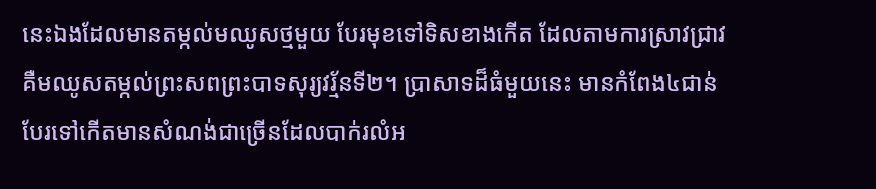នេះឯងដែលមានតម្កល់មឈូសថ្មមួយ បែរមុខទៅទិសខាងកើត ដែលតាមការស្រាវជ្រាវ គឺមឈូសតម្កល់ព្រះសពព្រះបាទសុរ្យវរ្ម័នទី២។ ប្រាសាទដ៏ធំមួយនេះ មានកំពែង៤ជាន់បែរទៅកើតមានសំណង់ជាច្រើនដែលបាក់រលំអ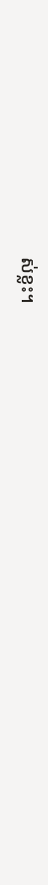ស់ខ្លះ។